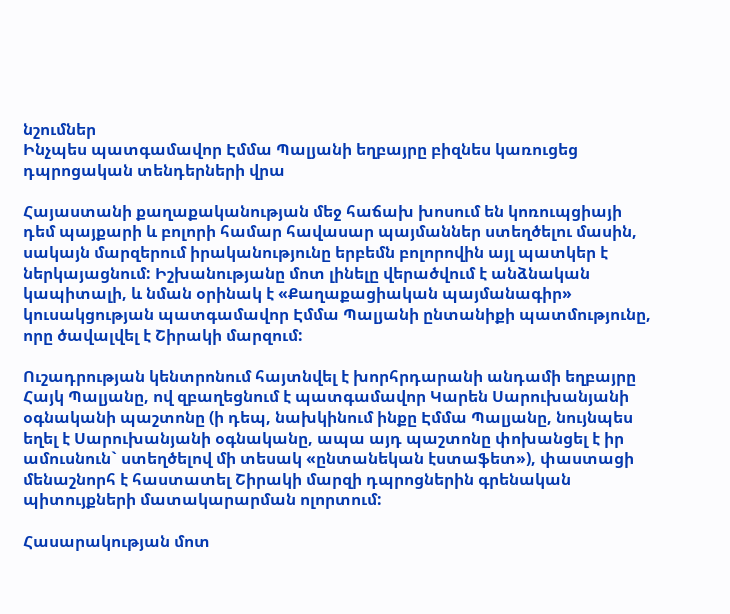նշումներ
Ինչպես պատգամավոր Էմմա Պալյանի եղբայրը բիզնես կառուցեց դպրոցական տենդերների վրա

Հայաստանի քաղաքականության մեջ հաճախ խոսում են կոռուպցիայի դեմ պայքարի և բոլորի համար հավասար պայմաններ ստեղծելու մասին, սակայն մարզերում իրականությունը երբեմն բոլորովին այլ պատկեր է ներկայացնում: Իշխանությանը մոտ լինելը վերածվում է անձնական կապիտալի, և նման օրինակ է «Քաղաքացիական պայմանագիր» կուսակցության պատգամավոր Էմմա Պալյանի ընտանիքի պատմությունը, որը ծավալվել է Շիրակի մարզում:

Ուշադրության կենտրոնում հայտնվել է խորհրդարանի անդամի եղբայրը Հայկ Պալյանը, ով զբաղեցնում է պատգամավոր Կարեն Սարուխանյանի օգնականի պաշտոնը (ի դեպ, նախկինում ինքը Էմմա Պալյանը, նույնպես եղել է Սարուխանյանի օգնականը, ապա այդ պաշտոնը փոխանցել է իր ամուսնուն` ստեղծելով մի տեսակ «ընտանեկան էստաֆետ»), փաստացի մենաշնորհ է հաստատել Շիրակի մարզի դպրոցներին գրենական պիտույքների մատակարարման ոլորտում:

Հասարակության մոտ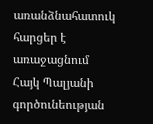առանձնահատուկ հարցեր է առաջացնում Հայկ Պալյանի գործունեության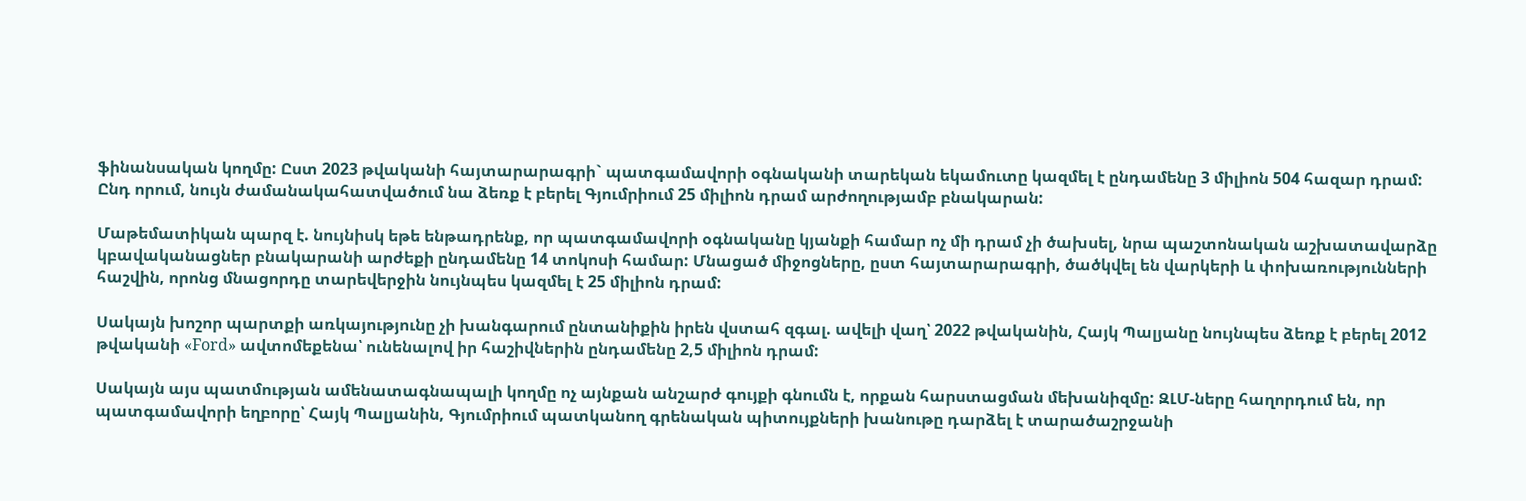ֆինանսական կողմը: Ըստ 2023 թվականի հայտարարագրի` պատգամավորի օգնականի տարեկան եկամուտը կազմել է ընդամենը 3 միլիոն 504 հազար դրամ: Ընդ որում, նույն ժամանակահատվածում նա ձեռք է բերել Գյումրիում 25 միլիոն դրամ արժողությամբ բնակարան:

Մաթեմատիկան պարզ է. նույնիսկ եթե ենթադրենք, որ պատգամավորի օգնականը կյանքի համար ոչ մի դրամ չի ծախսել, նրա պաշտոնական աշխատավարձը կբավականացներ բնակարանի արժեքի ընդամենը 14 տոկոսի համար: Մնացած միջոցները, ըստ հայտարարագրի, ծածկվել են վարկերի և փոխառությունների հաշվին, որոնց մնացորդը տարեվերջին նույնպես կազմել է 25 միլիոն դրամ:

Սակայն խոշոր պարտքի առկայությունը չի խանգարում ընտանիքին իրեն վստահ զգալ. ավելի վաղ՝ 2022 թվականին, Հայկ Պալյանը նույնպես ձեռք է բերել 2012 թվականի «Ford» ավտոմեքենա՝ ունենալով իր հաշիվներին ընդամենը 2,5 միլիոն դրամ:

Սակայն այս պատմության ամենատագնապալի կողմը ոչ այնքան անշարժ գույքի գնումն է, որքան հարստացման մեխանիզմը: ԶԼՄ-ները հաղորդում են, որ պատգամավորի եղբորը՝ Հայկ Պալյանին, Գյումրիում պատկանող գրենական պիտույքների խանութը դարձել է տարածաշրջանի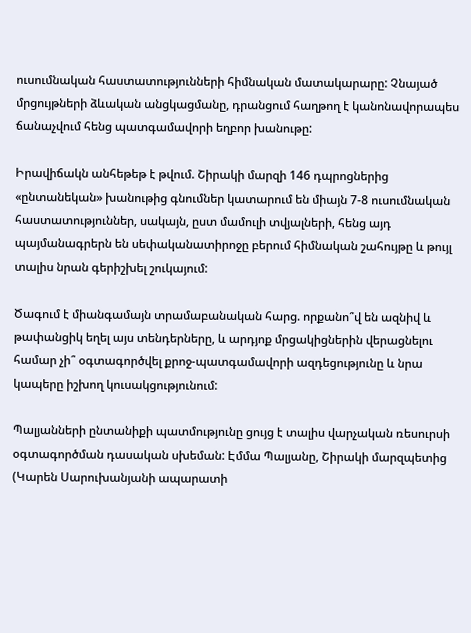ուսումնական հաստատությունների հիմնական մատակարարը: Չնայած մրցույթների ձևական անցկացմանը, դրանցում հաղթող է կանոնավորապես ճանաչվում հենց պատգամավորի եղբոր խանութը:

Իրավիճակն անհեթեթ է թվում. Շիրակի մարզի 146 դպրոցներից «ընտանեկան» խանութից գնումներ կատարում են միայն 7-8 ուսումնական հաստատություններ, սակայն, ըստ մամուլի տվյալների, հենց այդ պայմանագրերն են սեփականատիրոջը բերում հիմնական շահույթը և թույլ տալիս նրան գերիշխել շուկայում:

Ծագում է միանգամայն տրամաբանական հարց. որքանո՞վ են ազնիվ և թափանցիկ եղել այս տենդերները, և արդյոք մրցակիցներին վերացնելու համար չի՞ օգտագործվել քրոջ-պատգամավորի ազդեցությունը և նրա կապերը իշխող կուսակցությունում:

Պալյանների ընտանիքի պատմությունը ցույց է տալիս վարչական ռեսուրսի օգտագործման դասական սխեման: Էմմա Պալյանը, Շիրակի մարզպետից (Կարեն Սարուխանյանի ապարատի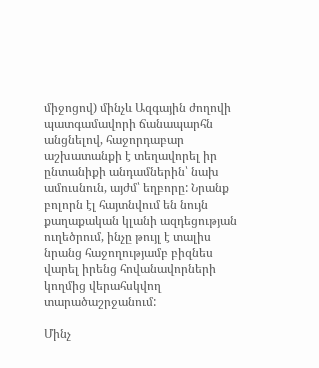միջոցով) մինչև Ազգային ժողովի պատգամավորի ճանապարհն անցնելով, հաջորդաբար աշխատանքի է տեղավորել իր ընտանիքի անդամներին՝ նախ ամուսնուն, այժմ՝ եղբորը: Նրանք բոլորն էլ հայտնվում են նույն քաղաքական կլանի ազդեցության ուղեծրում, ինչը թույլ է տալիս նրանց հաջողությամբ բիզնես վարել իրենց հովանավորների կողմից վերահսկվող տարածաշրջանում:

Մինչ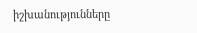իշխանությունները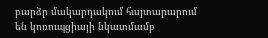բարձր մակարդակում հայտարարում են կոռուպցիայի նկատմամբ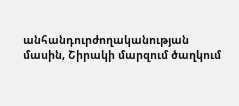անհանդուրժողականության մասին, Շիրակի մարզում ծաղկում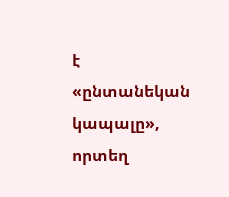է «ընտանեկան կապալը», որտեղ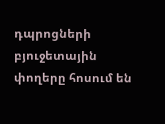դպրոցների բյուջետային փողերը հոսում են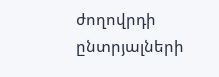ժողովրդի ընտրյալների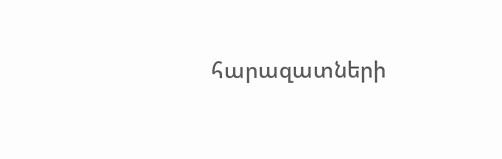հարազատների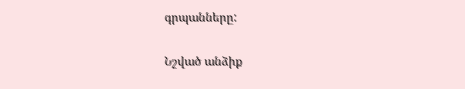գրպանները:

Նշված անձիք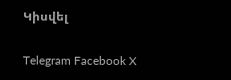Կիսվել

Telegram Facebook X